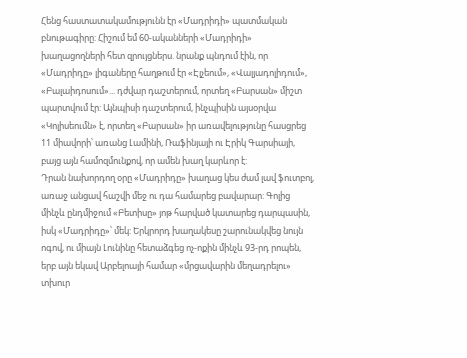Հենց հաստատակամությունն էր «Մադրիդի» պատմական բնութագիրը: Հիշում եմ 60-ականների «Մադրիդի» խաղացողների հետ զրույցներս. նրանք պնդում էին, որ «Մադրիդը» լիգաները հաղթում էր «Էլչեում», «Վալյադոլիդում», «Բալաիդոսում»... դժվար դաշտերում, որտեղ «Բարսան» միշտ պարտվում էր: Այնպիսի դաշտերում, ինչպիսին այսօրվա «Կոլիսեումն» է, որտեղ «Բարսան» իր առավելությունը հասցրեց 11 միավորի՝ առանց Լամինի, Ռաֆինյայի ու Էրիկ Գարսիայի, բայց այն համոզմունքով, որ ամեն խաղ կարևոր է:
Դրան նախորդող օրը «Մադրիդը» խաղաց կես ժամ լավ ֆուտբոլ, առաջ անցավ հաշվի մեջ ու դա համարեց բավարար: Գոլից մինչև ընդմիջում «Բետիսը» յոթ հարված կատարեց դարպասին, իսկ «Մադրիդը»՝ մեկ: Երկրորդ խաղակեսը շարունակվեց նույն ոգով, ու միայն Լունինը հետաձգեց ոչ-ոքին մինչև 93-րդ րոպեն, երբ այն եկավ Արբելոայի համար «մրցավարին մեղադրելու» տխուր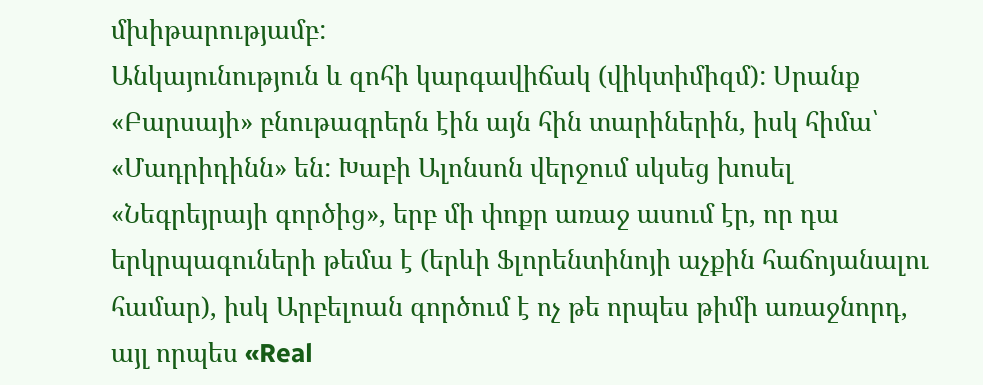մխիթարությամբ:
Անկայունություն և զոհի կարգավիճակ (վիկտիմիզմ): Սրանք «Բարսայի» բնութագրերն էին այն հին տարիներին, իսկ հիմա՝ «Մադրիդինն» են: Խաբի Ալոնսոն վերջում սկսեց խոսել «Նեգրեյրայի գործից», երբ մի փոքր առաջ ասում էր, որ դա երկրպագուների թեմա է (երևի Ֆլորենտինոյի աչքին հաճոյանալու համար), իսկ Արբելոան գործում է ոչ թե որպես թիմի առաջնորդ, այլ որպես «Real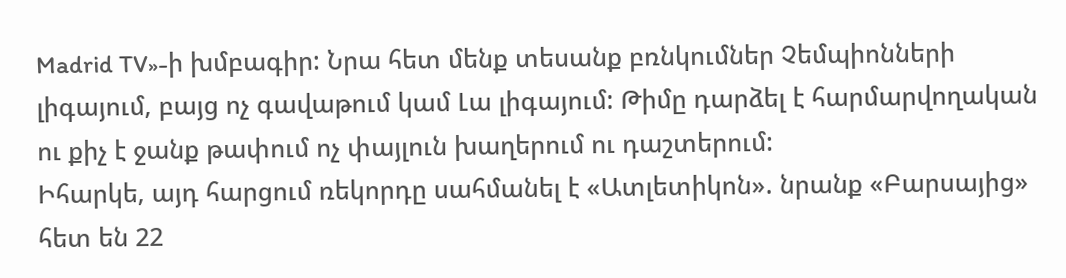Madrid TV»-ի խմբագիր: Նրա հետ մենք տեսանք բռնկումներ Չեմպիոնների լիգայում, բայց ոչ գավաթում կամ Լա լիգայում: Թիմը դարձել է հարմարվողական ու քիչ է ջանք թափում ոչ փայլուն խաղերում ու դաշտերում:
Իհարկե, այդ հարցում ռեկորդը սահմանել է «Ատլետիկոն». նրանք «Բարսայից» հետ են 22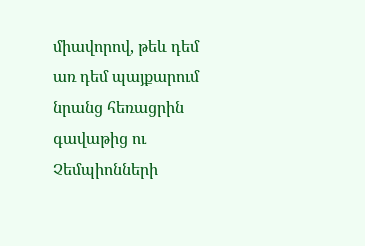միավորով, թեև դեմ առ դեմ պայքարում նրանց հեռացրին գավաթից ու Չեմպիոնների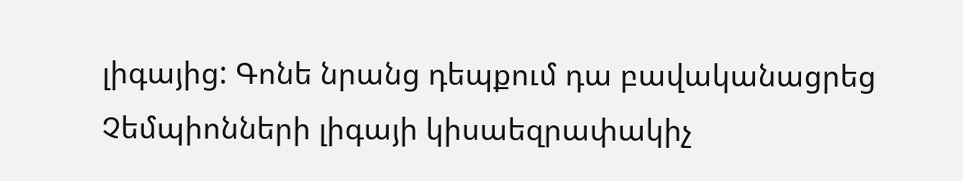լիգայից: Գոնե նրանց դեպքում դա բավականացրեց Չեմպիոնների լիգայի կիսաեզրափակիչ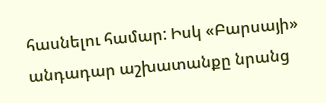հասնելու համար: Իսկ «Բարսայի» անդադար աշխատանքը նրանց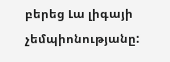բերեց Լա լիգայի չեմպիոնությանը: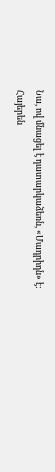Նա, ով մնացել է դատարկաձեռն, «Մադրիդն» է:
Հայերեն